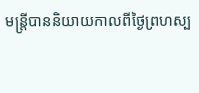មន្ត្រីបាននិយាយកាលពីថ្ងៃព្រហស្ប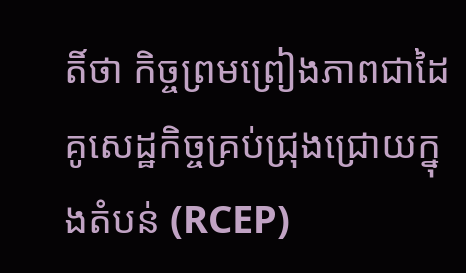តិ៍ថា កិច្ចព្រមព្រៀងភាពជាដៃគូសេដ្ឋកិច្ចគ្រប់ជ្រុងជ្រោយក្នុងតំបន់ (RCEP)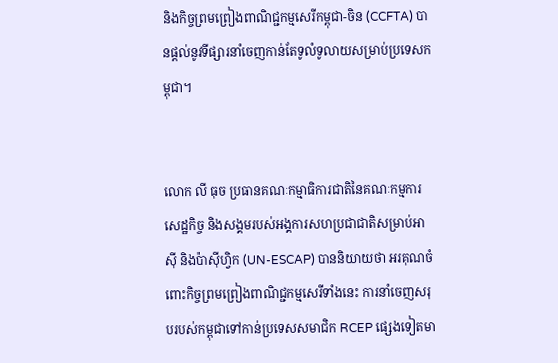និងកិច្ចព្រមព្រៀងពាណិជ្ជកម្មសេរីកម្ពុជា-ចិន (CCFTA) បានផ្តល់នូវទីផ្សារនាំចេញកាន់តែទូលំទូលាយសម្រាប់ប្រទេសកម្ពុជា។


លោក លី ធុច ប្រធានគណៈកម្មាធិការជាតិនៃគណៈកម្មការសេដ្ឋកិច្ច និងសង្គមរបស់អង្គការសហប្រជាជាតិសម្រាប់អាស៊ី និងប៉ាស៊ីហ្វិក (UN-ESCAP) បាននិយាយថា អរគុណចំពោះកិច្ចព្រមព្រៀងពាណិជ្ជកម្មសេរីទាំងនេះ ការនាំចេញសរុបរបស់កម្ពុជាទៅកាន់ប្រទេសសមាជិក RCEP ផ្សេងទៀតមា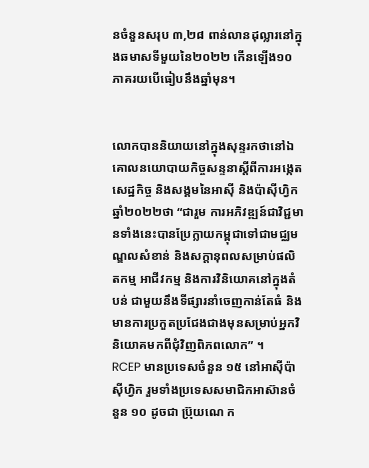នចំនួនសរុប ៣,២៨ ពាន់លានដុល្លារនៅក្នុងឆមាសទីមួយនៃ២០២២ កើនឡើង១០ ភាគរយបើធៀបនឹងឆ្នាំមុន។


លោកបាននិយាយនៅក្នុងសុន្ទរកថានៅឯគោលនយោបាយកិច្ចសន្ទនាស្តីពីការអង្កេតសេដ្ឋកិច្ច និងសង្គមនៃអាស៊ី និងប៉ាស៊ីហ្វិក ឆ្នាំ២០២២ថា “ជារួម ការអភិវឌ្ឍន៍ជាវិជ្ជមានទាំងនេះបានប្រែក្លាយកម្ពុជាទៅជាមជ្ឈមណ្ឌលសំខាន់ និងសក្តានុពលសម្រាប់ផលិតកម្ម អាជីវកម្ម និងការវិនិយោគនៅក្នុងតំបន់ ជាមួយនឹងទីផ្សារនាំចេញកាន់តែធំ និងមានការប្រកួតប្រជែងជាងមុនសម្រាប់អ្នកវិនិយោគមកពីជុំវិញពិភពលោក” ។
RCEP មានប្រទេសចំនួន ១៥ នៅអាស៊ីប៉ាស៊ីហ្វិក រួមទាំងប្រទេសសមាជិកអាស៊ានចំនួន ១០ ដូចជា ប្រ៊ុយណេ ក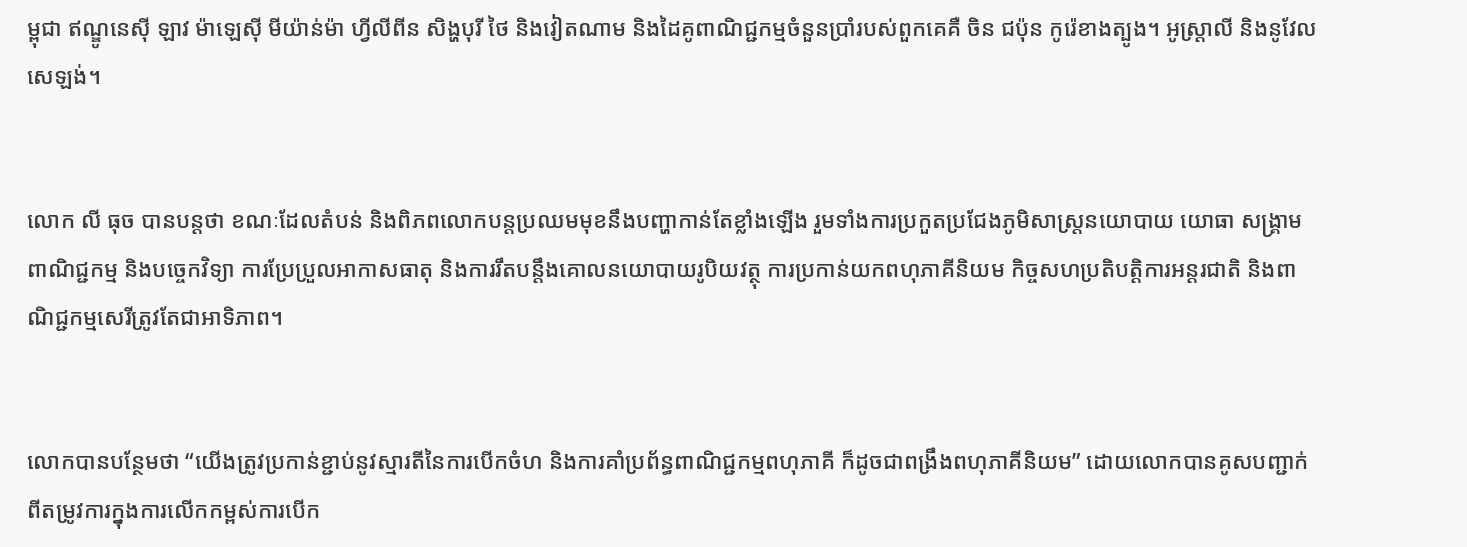ម្ពុជា ឥណ្ឌូនេស៊ី ឡាវ ម៉ាឡេស៊ី មីយ៉ាន់ម៉ា ហ្វីលីពីន សិង្ហបុរី ថៃ និងវៀតណាម និងដៃគូពាណិជ្ជកម្មចំនួនប្រាំរបស់ពួកគេគឺ ចិន ជប៉ុន កូរ៉េខាងត្បូង។ អូស្ត្រាលី និងនូវែលសេឡង់។


លោក លី ធុច បានបន្តថា ខណៈដែលតំបន់ និងពិភពលោកបន្តប្រឈមមុខនឹងបញ្ហាកាន់តែខ្លាំងឡើង រួមទាំងការប្រកួតប្រជែងភូមិសាស្ត្រនយោបាយ យោធា សង្គ្រាមពាណិជ្ជកម្ម និងបច្ចេកវិទ្យា ការប្រែប្រួលអាកាសធាតុ និងការរឹតបន្តឹងគោលនយោបាយរូបិយវត្ថុ ការប្រកាន់យកពហុភាគីនិយម កិច្ចសហប្រតិបត្តិការអន្តរជាតិ និងពាណិជ្ជកម្មសេរីត្រូវតែជាអាទិភាព។


លោកបានបន្ថែមថា “យើងត្រូវប្រកាន់ខ្ជាប់នូវស្មារតីនៃការបើកចំហ និងការគាំប្រព័ន្ធពាណិជ្ជកម្មពហុភាគី ក៏ដូចជាពង្រឹងពហុភាគីនិយម” ដោយលោកបានគូសបញ្ជាក់ពីតម្រូវការក្នុងការលើកកម្ពស់ការបើក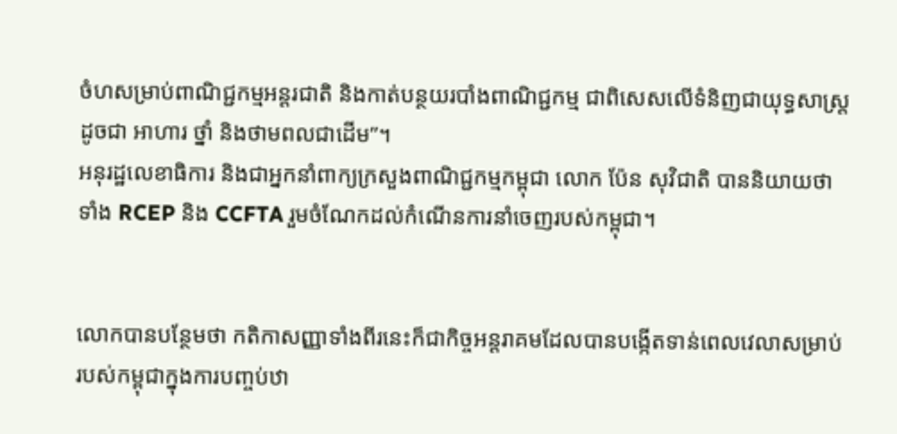ចំហសម្រាប់ពាណិជ្ជកម្មអន្តរជាតិ និងកាត់បន្ថយរបាំងពាណិជ្ជកម្ម ជាពិសេសលើទំនិញជាយុទ្ធសាស្ត្រដូចជា អាហារ ថ្នាំ និងថាមពលជាដើម”។
អនុរដ្ឋលេខាធិការ និងជាអ្នកនាំពាក្យក្រសួងពាណិជ្ជកម្មកម្ពុជា លោក ប៉ែន សុវិជាតិ បាននិយាយថា ទាំង RCEP និង CCFTA រួមចំណែកដល់កំណើនការនាំចេញរបស់កម្ពុជា។


លោកបានបន្ថែមថា កតិកាសញ្ញាទាំងពីរនេះក៏ជាកិច្ចអន្តរាគមដែលបានបង្កើតទាន់ពេលវេលាសម្រាប់ របស់កម្ពុជាក្នុងការបញ្ចប់ឋា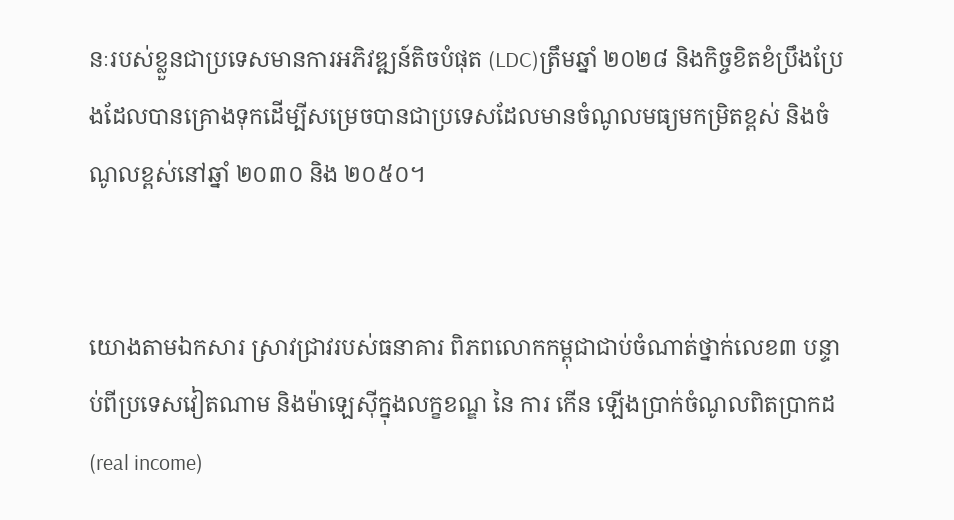នៈរបស់ខ្លួនជាប្រទេសមានការអភិវឌ្ឍន៍តិចបំផុត (LDC)ត្រឹមឆ្នាំ ២០២៨ និងកិច្ចខិតខំប្រឹងប្រែងដែលបានគ្រោងទុកដើម្បីសម្រេចបានជាប្រទេសដែលមានចំណូលមធ្យមកម្រិតខ្ពស់ និងចំណូលខ្ពស់នៅឆ្នាំ ២០៣០ និង ២០៥០។


យោងតាមឯកសារ ស្រាវជ្រាវរបស់ធនាគារ ពិភពលោកកម្ពុជាជាប់ចំណាត់ថ្នាក់លេខ៣ បន្ទាប់ពីប្រទេសវៀតណាម និងម៉ាឡេស៊ីក្នុងលក្ខខណ្ឌ នៃ ការ កើន ឡើងប្រាក់ចំណូលពិតប្រាកដ(real income)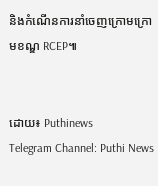និងកំណើនការនាំចេញក្រោមក្រោមខណ្ឌ RCEP៕


ដោយ៖ Puthinews
Telegram Channel: Puthi News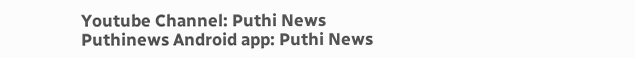Youtube Channel: Puthi News
Puthinews Android app: Puthi News